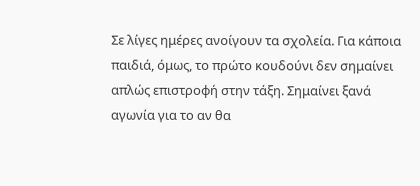Σε λίγες ημέρες ανοίγουν τα σχολεία. Για κάποια παιδιά, όμως, το πρώτο κουδούνι δεν σημαίνει απλώς επιστροφή στην τάξη. Σημαίνει ξανά αγωνία για το αν θα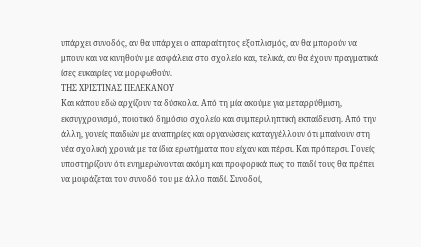υπάρχει συνοδός, αν θα υπάρχει ο απαραίτητος εξοπλισμός, αν θα μπορούν να μπουν και να κινηθούν με ασφάλεια στο σχολείο και, τελικά, αν θα έχουν πραγματικά ίσες ευκαιρίες να μορφωθούν.
ΤΗΣ ΧΡΙΣΤΙΝΑΣ ΠΕΛΕΚΑΝΟΥ
Και κάπου εδώ αρχίζουν τα δύσκολα. Από τη μία ακούμε για μεταρρύθμιση, εκσυγχρονισμό, ποιοτικό δημόσιο σχολείο και συμπεριληπτική εκπαίδευση. Από την άλλη, γονείς παιδιών με αναπηρίες και οργανώσεις καταγγέλλουν ότι μπαίνουν στη νέα σχολική χρονιά με τα ίδια ερωτήματα που είχαν και πέρσι. Και πρόπερσι. Γονείς υποστηρίζουν ότι ενημερώνονται ακόμη και προφορικά πως το παιδί τους θα πρέπει να μοιράζεται τον συνοδό του με άλλο παιδί. Συνοδοί,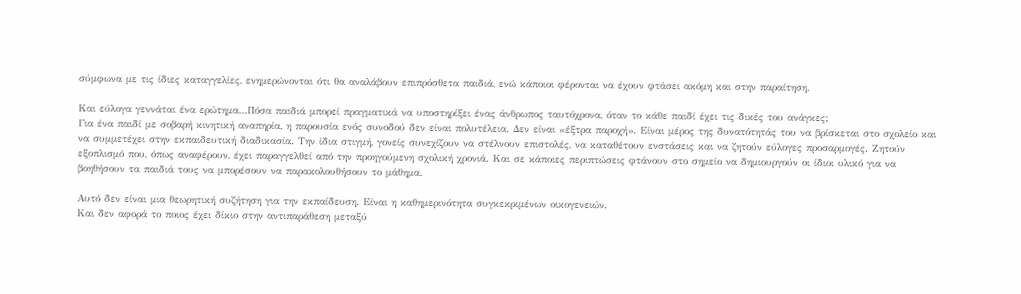σύμφωνα με τις ίδιες καταγγελίες, ενημερώνονται ότι θα αναλάβουν επιπρόσθετα παιδιά, ενώ κάποιοι φέρονται να έχουν φτάσει ακόμη και στην παραίτηση.

Και εύλογα γεννάται ένα ερώτημα…Πόσα παιδιά μπορεί πραγματικά να υποστηρίξει ένας άνθρωπος ταυτόχρονα, όταν το κάθε παιδί έχει τις δικές του ανάγκες;
Για ένα παιδί με σοβαρή κινητική αναπηρία, η παρουσία ενός συνοδού δεν είναι πολυτέλεια. Δεν είναι «έξτρα παροχή». Είναι μέρος της δυνατότητάς του να βρίσκεται στο σχολείο και να συμμετέχει στην εκπαιδευτική διαδικασία. Την ίδια στιγμή, γονείς συνεχίζουν να στέλνουν επιστολές, να καταθέτουν ενστάσεις και να ζητούν εύλογες προσαρμογές. Ζητούν εξοπλισμό που, όπως αναφέρουν, έχει παραγγελθεί από την προηγούμενη σχολική χρονιά. Και σε κάποιες περιπτώσεις φτάνουν στο σημείο να δημιουργούν οι ίδιοι υλικό για να βοηθήσουν τα παιδιά τους να μπορέσουν να παρακολουθήσουν το μάθημα.

Αυτό δεν είναι μια θεωρητική συζήτηση για την εκπαίδευση. Είναι η καθημερινότητα συγκεκριμένων οικογενειών.
Και δεν αφορά το ποιος έχει δίκιο στην αντιπαράθεση μεταξύ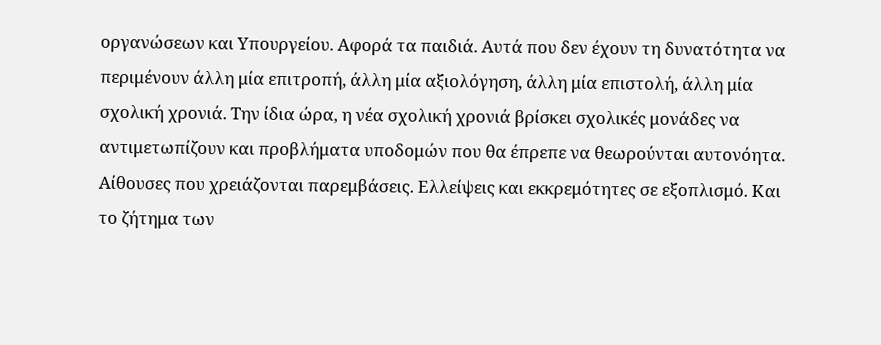οργανώσεων και Υπουργείου. Αφορά τα παιδιά. Αυτά που δεν έχουν τη δυνατότητα να περιμένουν άλλη μία επιτροπή, άλλη μία αξιολόγηση, άλλη μία επιστολή, άλλη μία σχολική χρονιά. Την ίδια ώρα, η νέα σχολική χρονιά βρίσκει σχολικές μονάδες να αντιμετωπίζουν και προβλήματα υποδομών που θα έπρεπε να θεωρούνται αυτονόητα.
Αίθουσες που χρειάζονται παρεμβάσεις. Ελλείψεις και εκκρεμότητες σε εξοπλισμό. Και το ζήτημα των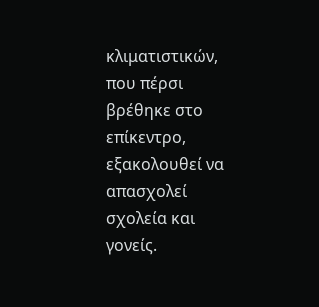κλιματιστικών, που πέρσι βρέθηκε στο επίκεντρο, εξακολουθεί να απασχολεί σχολεία και γονείς.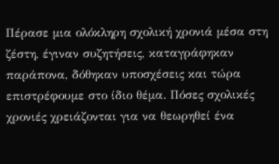Πέρασε μια ολόκληρη σχολική χρονιά μέσα στη ζέστη, έγιναν συζητήσεις, καταγράφηκαν παράπονα, δόθηκαν υποσχέσεις και τώρα επιστρέφουμε στο ίδιο θέμα. Πόσες σχολικές χρονιές χρειάζονται για να θεωρηθεί ένα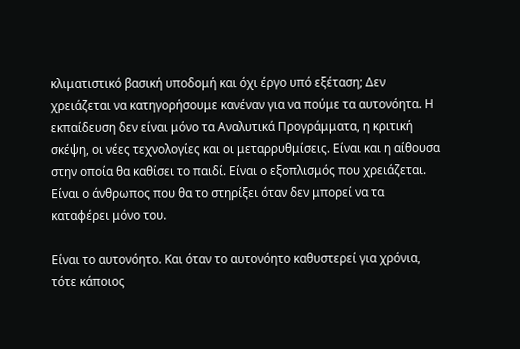κλιματιστικό βασική υποδομή και όχι έργο υπό εξέταση; Δεν χρειάζεται να κατηγορήσουμε κανέναν για να πούμε τα αυτονόητα. Η εκπαίδευση δεν είναι μόνο τα Αναλυτικά Προγράμματα, η κριτική σκέψη, οι νέες τεχνολογίες και οι μεταρρυθμίσεις. Είναι και η αίθουσα στην οποία θα καθίσει το παιδί. Είναι ο εξοπλισμός που χρειάζεται. Είναι ο άνθρωπος που θα το στηρίξει όταν δεν μπορεί να τα καταφέρει μόνο του.

Είναι το αυτονόητο. Και όταν το αυτονόητο καθυστερεί για χρόνια, τότε κάποιος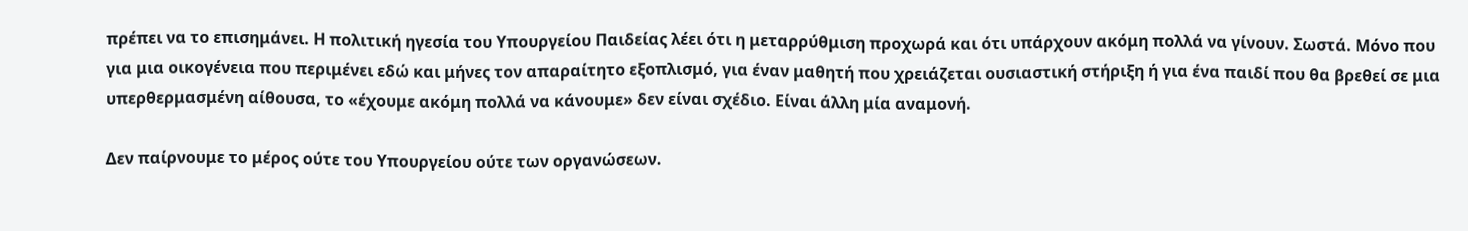πρέπει να το επισημάνει. Η πολιτική ηγεσία του Υπουργείου Παιδείας λέει ότι η μεταρρύθμιση προχωρά και ότι υπάρχουν ακόμη πολλά να γίνουν. Σωστά. Μόνο που για μια οικογένεια που περιμένει εδώ και μήνες τον απαραίτητο εξοπλισμό, για έναν μαθητή που χρειάζεται ουσιαστική στήριξη ή για ένα παιδί που θα βρεθεί σε μια υπερθερμασμένη αίθουσα, το «έχουμε ακόμη πολλά να κάνουμε» δεν είναι σχέδιο. Είναι άλλη μία αναμονή.

Δεν παίρνουμε το μέρος ούτε του Υπουργείου ούτε των οργανώσεων.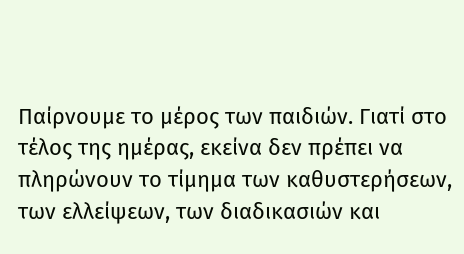Παίρνουμε το μέρος των παιδιών. Γιατί στο τέλος της ημέρας, εκείνα δεν πρέπει να πληρώνουν το τίμημα των καθυστερήσεων, των ελλείψεων, των διαδικασιών και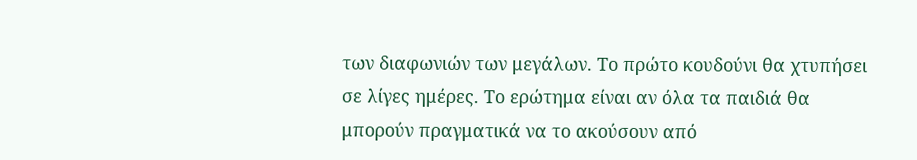των διαφωνιών των μεγάλων. Το πρώτο κουδούνι θα χτυπήσει σε λίγες ημέρες. Το ερώτημα είναι αν όλα τα παιδιά θα μπορούν πραγματικά να το ακούσουν από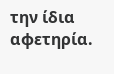την ίδια αφετηρία.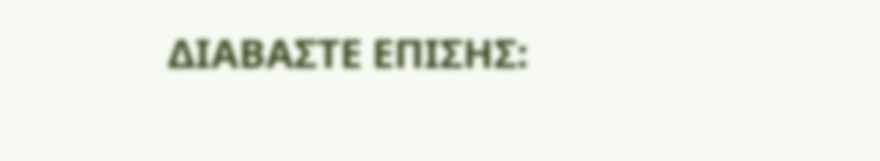ΔΙΑΒΑΣΤΕ ΕΠΙΣΗΣ: